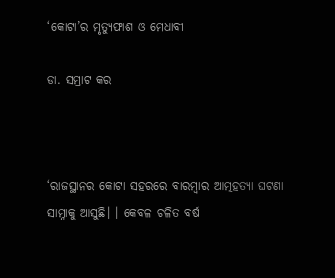‘କୋଟା’ର ମୃତ୍ୟୁଫାଶ ଓ ମେଧାବୀ

ଡା. ସମ୍ରାଟ କର



‘ରାଜସ୍ଥାନର କୋଟା ସହରରେ ବାରମ୍ବାର ଆତ୍ମହତ୍ୟା ଘଟଣା ସାମ୍ନାକୁ ଆସୁଛି। । କେବଳ ଚଳିତ ବର୍ଷ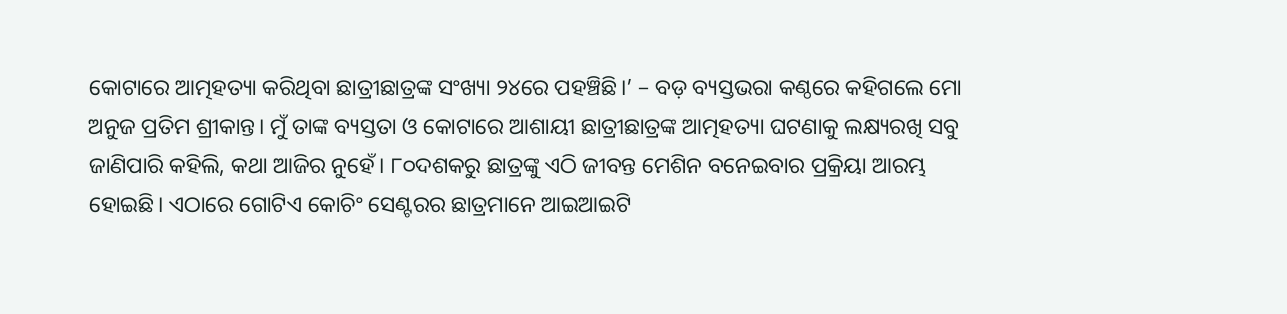କୋଟାରେ ଆତ୍ମହତ୍ୟା କରିଥିବା ଛାତ୍ରୀଛାତ୍ରଙ୍କ ସଂଖ୍ୟା ୨୪ରେ ପହଞ୍ଚିଛି।’ – ବଡ଼ ବ୍ୟସ୍ତଭରା କଣ୍ଠରେ କହିଗଲେ ମୋ ଅନୁଜ ପ୍ରତିମ ଶ୍ରୀକାନ୍ତ। ମୁଁ ତାଙ୍କ ବ୍ୟସ୍ତତା ଓ କୋଟାରେ ଆଶାୟୀ ଛାତ୍ରୀଛାତ୍ରଙ୍କ ଆତ୍ମହତ୍ୟା ଘଟଣାକୁ ଲକ୍ଷ୍ୟରଖି ସବୁ ଜାଣିପାରି କହିଲି, କଥା ଆଜିର ନୁହେଁ। ୮୦ଦଶକରୁ ଛାତ୍ରଙ୍କୁ ଏଠି ଜୀବନ୍ତ ମେଶିନ ବନେଇବାର ପ୍ରକ୍ରିୟା ଆରମ୍ଭ ହୋଇଛି। ଏଠାରେ ଗୋଟିଏ କୋଚିଂ ସେଣ୍ଟରର ଛାତ୍ରମାନେ ଆଇଆଇଟି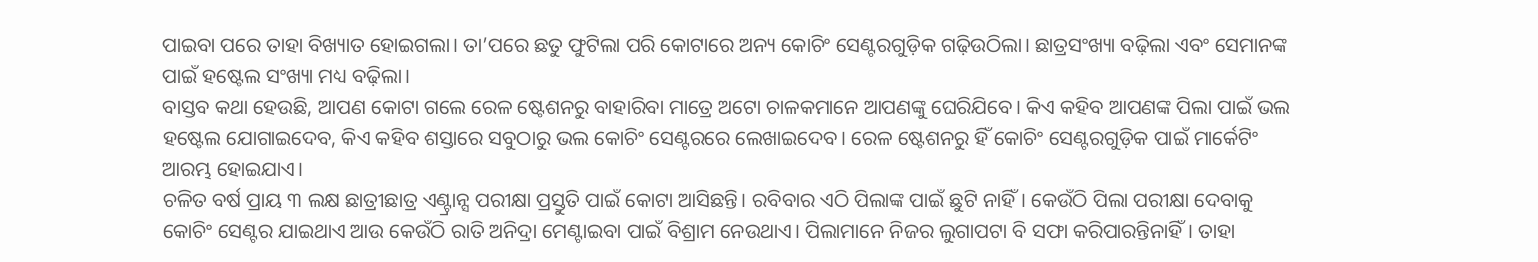ପାଇବା ପରେ ତାହା ବିଖ୍ୟାତ ହୋଇଗଲା। ତା’ପରେ ଛତୁ ଫୁଟିଲା ପରି କୋଟାରେ ଅନ୍ୟ କୋଚିଂ ସେଣ୍ଟରଗୁଡ଼ିକ ଗଢ଼ିଉଠିଲା। ଛାତ୍ରସଂଖ୍ୟା ବଢ଼ିଲା ଏବଂ ସେମାନଙ୍କ ପାଇଁ ହଷ୍ଟେଲ ସଂଖ୍ୟା ମଧ୍ୟ ବଢ଼ିଲା।
ବାସ୍ତବ କଥା ହେଉଛି, ଆପଣ କୋଟା ଗଲେ ରେଳ ଷ୍ଟେଶନରୁ ବାହାରିବା ମାତ୍ରେ ଅଟୋ ଚାଳକମାନେ ଆପଣଙ୍କୁ ଘେରିଯିବେ। କିଏ କହିବ ଆପଣଙ୍କ ପିଲା ପାଇଁ ଭଲ ହଷ୍ଟେଲ ଯୋଗାଇଦେବ, କିଏ କହିବ ଶସ୍ତାରେ ସବୁଠାରୁ ଭଲ କୋଚିଂ ସେଣ୍ଟରରେ ଲେଖାଇଦେବ। ରେଳ ଷ୍ଟେଶନରୁ ହିଁ କୋଚିଂ ସେଣ୍ଟରଗୁଡ଼ିକ ପାଇଁ ମାର୍କେଟିଂ ଆରମ୍ଭ ହୋଇଯାଏ।
ଚଳିତ ବର୍ଷ ପ୍ରାୟ ୩ ଲକ୍ଷ ଛାତ୍ରୀଛାତ୍ର ଏଣ୍ଟ୍ରାନ୍ସ ପରୀକ୍ଷା ପ୍ରସ୍ତୁତି ପାଇଁ କୋଟା ଆସିଛନ୍ତି। ରବିବାର ଏଠି ପିଲାଙ୍କ ପାଇଁ ଛୁଟି ନାହିଁ। କେଉଁଠି ପିଲା ପରୀକ୍ଷା ଦେବାକୁ କୋଚିଂ ସେଣ୍ଟର ଯାଇଥାଏ ଆଉ କେଉଁଠି ରାତି ଅନିଦ୍ରା ମେଣ୍ଟାଇବା ପାଇଁ ବିଶ୍ରାମ ନେଉଥାଏ। ପିଲାମାନେ ନିଜର ଲୁଗାପଟା ବି ସଫା କରିପାରନ୍ତିନାହିଁ। ତାହା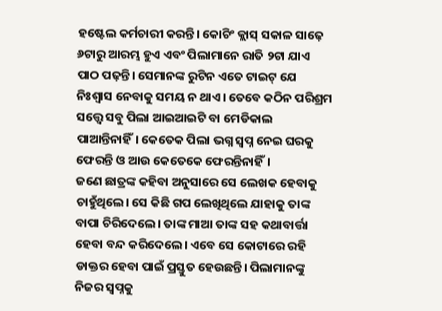ହଷ୍ଟେଲ କର୍ମଚାରୀ କରନ୍ତି। କୋଚିଂ କ୍ଲାସ୍‌ ସକାଳ ସାଢ଼େ ୬ଟାରୁ ଆରମ୍ଭ ହୁଏ ଏବଂ ପିଲାମାନେ ରାତି ୨ଟା ଯାଏ ପାଠ ପଢ଼ନ୍ତି। ସେମାନଙ୍କ ରୁଟିନ ଏତେ ଟାଇଟ୍‌ ଯେ ନିଃଶ୍ୱାସ ନେବାକୁ ସମୟ ନ ଥାଏ। ତେବେ କଠିନ ପରିଶ୍ରମ ସତ୍ତ୍ୱେ ସବୁ ପିଲା ଆଇଆଇଟି ବା ମେଡିକାଲ ପାଆନ୍ତିନାହିଁ। କେତେକ ପିଲା ଭଗ୍ନ ସ୍ବପ୍ନ ନେଇ ଘରକୁ ଫେରନ୍ତି ଓ ଆଉ କେତେକେ ଫେରନ୍ତିନାହିଁ।
ଜଣେ ଛାତ୍ରଙ୍କ କହିବା ଅନୁସାରେ ସେ ଲେଖକ ହେବାକୁ ଚାହୁଁଥିଲେ। ସେ କିଛି ଗପ ଲେଖିଥିଲେ ଯାହାକୁ ତାଙ୍କ ବାପା ଚିରିଦେଲେ। ତାଙ୍କ ମାଆ ତାଙ୍କ ସହ କଥାବାର୍ତ୍ତା ହେବା ବନ୍ଦ କରିଦେଲେ। ଏବେ ସେ କୋଟାରେ ରହି ଡାକ୍ତର ହେବା ପାଇଁ ପ୍ରସ୍ତୁତ ହେଉଛନ୍ତି। ପିଲାମାନଙ୍କୁ ନିଜର ସ୍ବପ୍ନକୁ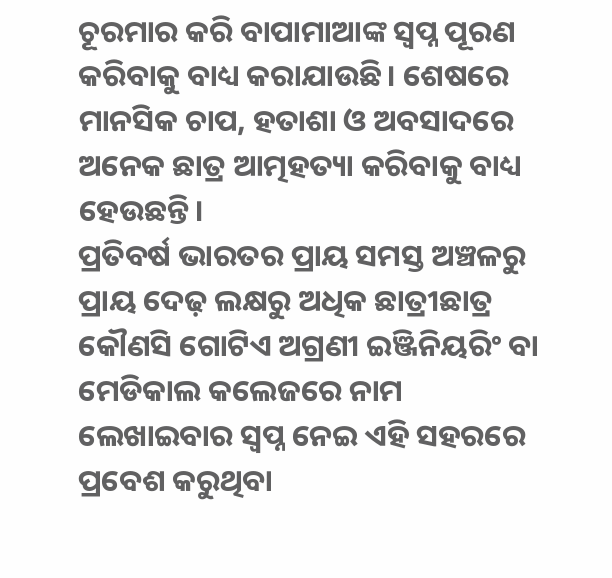ଚୂରମାର କରି ବାପାମାଆଙ୍କ ସ୍ବପ୍ନ ପୂରଣ କରିବାକୁ ବାଧ୍ୟ କରାଯାଉଛି। ଶେଷରେ ମାନସିକ ଚାପ, ହତାଶା ଓ ଅବସାଦରେ ଅନେକ ଛାତ୍ର ଆତ୍ମହତ୍ୟା କରିବାକୁ ବାଧ୍ୟ ହେଉଛନ୍ତି।
ପ୍ରତିବର୍ଷ ଭାରତର ପ୍ରାୟ ସମସ୍ତ ଅଞ୍ଚଳରୁ ପ୍ରାୟ ଦେଢ଼ ଲକ୍ଷରୁ ଅଧିକ ଛାତ୍ରୀଛାତ୍ର କୌଣସି ଗୋଟିଏ ଅଗ୍ରଣୀ ଇଞ୍ଜିନିୟରିଂ ବା ମେଡିକାଲ କଲେଜରେ ନାମ ଲେଖାଇବାର ସ୍ବପ୍ନ ନେଇ ଏହି ସହରରେ ପ୍ରବେଶ କରୁଥିବା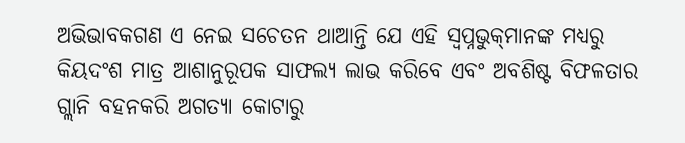ଅଭିଭାବକଗଣ ଏ ନେଇ ସଚେତନ ଥାଆନ୍ତି ଯେ ଏହି ସ୍ବପ୍ନଭୁକ୍‌ମାନଙ୍କ ମଧ୍ୟରୁ କିୟଦଂଶ ମାତ୍ର ଆଶାନୁରୂପକ ସାଫଲ୍ୟ ଲାଭ କରିବେ ଏବଂ ଅବଶିଷ୍ଟ ବିଫଳତାର ଗ୍ଲାନି ବହନକରି ଅଗତ୍ୟା କୋଟାରୁ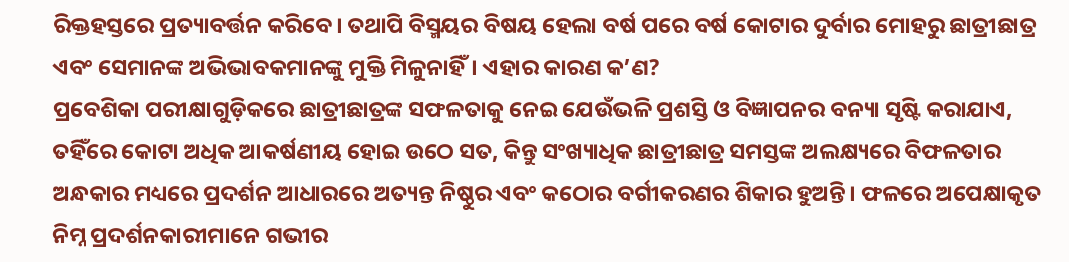ରିକ୍ତହସ୍ତରେ ପ୍ରତ୍ୟାବର୍ତ୍ତନ କରିବେ। ତଥାପି ବିସ୍ମୟର ବିଷୟ ହେଲା ବର୍ଷ ପରେ ବର୍ଷ କୋଟାର ଦୁର୍ବାର ମୋହରୁ ଛାତ୍ରୀଛାତ୍ର ଏବଂ ସେମାନଙ୍କ ଅଭିଭାବକମାନଙ୍କୁ ମୁକ୍ତି ମିଳୁନାହିଁ। ଏହାର କାରଣ କ’ଣ?
ପ୍ରବେଶିକା ପରୀକ୍ଷାଗୁଡ଼ିକରେ ଛାତ୍ରୀଛାତ୍ରଙ୍କ ସଫଳତାକୁ ନେଇ ଯେଉଁଭଳି ପ୍ରଶସ୍ତି ଓ ବିଜ୍ଞାପନର ବନ୍ୟା ସୃଷ୍ଟି କରାଯାଏ, ତହିଁରେ କୋଟା ଅଧିକ ଆକର୍ଷଣୀୟ ହୋଇ ଉଠେ ସତ, କିନ୍ତୁ ସଂଖ୍ୟାଧିକ ଛାତ୍ରୀଛାତ୍ର ସମସ୍ତଙ୍କ ଅଲକ୍ଷ୍ୟରେ ବିଫଳତାର ଅନ୍ଧକାର ମଧ୍ୟରେ ପ୍ରଦର୍ଶନ ଆଧାରରେ ଅତ୍ୟନ୍ତ ନିଷ୍ଠୁର ଏବଂ କଠୋର ବର୍ଗୀକରଣର ଶିକାର ହୁଅନ୍ତି। ଫଳରେ ଅପେକ୍ଷାକୃତ ନିମ୍ନ ପ୍ରଦର୍ଶନକାରୀମାନେ ଗଭୀର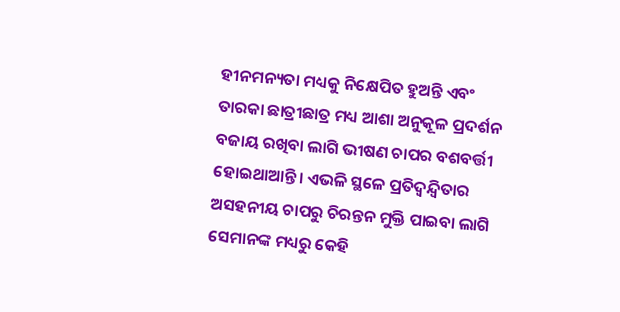ହୀନମନ୍ୟତା ମଧ୍ୟକୁ ନିକ୍ଷେପିତ ହୁଅନ୍ତି ଏବଂ ତାରକା ଛାତ୍ରୀଛାତ୍ର ମଧ୍ୟ ଆଶା ଅନୁକୂଳ ପ୍ରଦର୍ଶନ ବଜାୟ ରଖିବା ଲାଗି ଭୀଷଣ ଚାପର ବଶବର୍ତ୍ତୀ ହୋଇଥାଆନ୍ତି। ଏଭଳି ସ୍ଥଳେ ପ୍ରତିଦ୍ୱନ୍ଦ୍ୱିତାର ଅସହନୀୟ ଚାପରୁ ଚିରନ୍ତନ ମୁକ୍ତି ପାଇବା ଲାଗି ସେମାନଙ୍କ ମଧ୍ୟରୁ କେହି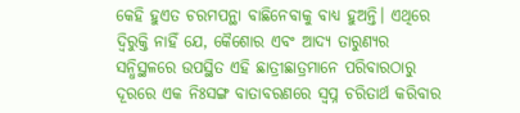କେହି ହୁଏତ ଚରମପନ୍ଥା ବାଛିନେବାକୁ ବାଧ୍ୟ ହୁଅନ୍ତି। ଏଥିରେ ଦ୍ୱିରୁକ୍ତି ନାହିଁ ଯେ, କୈଶୋର ଏବଂ ଆଦ୍ୟ ତାରୁଣ୍ୟର ସନ୍ଧିସ୍ଥଳରେ ଉପସ୍ଥିତ ଏହି ଛାତ୍ରୀଛାତ୍ରମାନେ ପରିବାରଠାରୁ ଦୂରରେ ଏକ ନିଃସଙ୍ଗ ବାତାବରଣରେ ସ୍ବପ୍ନ ଚରିତାର୍ଥ କରିବାର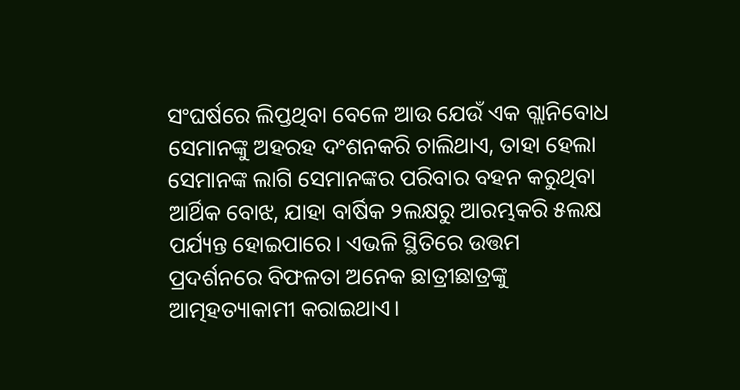ସଂଘର୍ଷରେ ଲିପ୍ତଥିବା ବେଳେ ଆଉ ଯେଉଁ ଏକ ଗ୍ଲାନିବୋଧ ସେମାନଙ୍କୁ ଅହରହ ଦଂଶନକରି ଚାଲିଥାଏ, ତାହା ହେଲା ସେମାନଙ୍କ ଲାଗି ସେମାନଙ୍କର ପରିବାର ବହନ କରୁଥିବା ଆର୍ଥିକ ବୋଝ, ଯାହା ବାର୍ଷିକ ୨ଲକ୍ଷରୁ ଆରମ୍ଭକରି ୫ଲକ୍ଷ ପର୍ଯ୍ୟନ୍ତ ହୋଇପାରେ। ଏଭଳି ସ୍ଥିତିରେ ଉତ୍ତମ ପ୍ରଦର୍ଶନରେ ବିଫଳତା ଅନେକ ଛାତ୍ରୀଛାତ୍ରଙ୍କୁ ଆତ୍ମହତ୍ୟାକାମୀ କରାଇଥାଏ।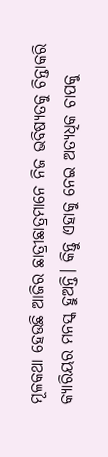ମୂଳକଥା ହେଉଛି ଆଜିର ଛାତ୍ରୀଛାତ୍ରମାନେ ନିଜ ଭବିଷ୍ୟତକୁ ଚିନ୍ତାକରି କ୍ୟାରିୟର ମନସ୍କ ହୁଅନ୍ତି। କିନ୍ତୁ ଏହାକୁ ନେଇ ଅତ୍ୟଧିକ ଚାପକୁ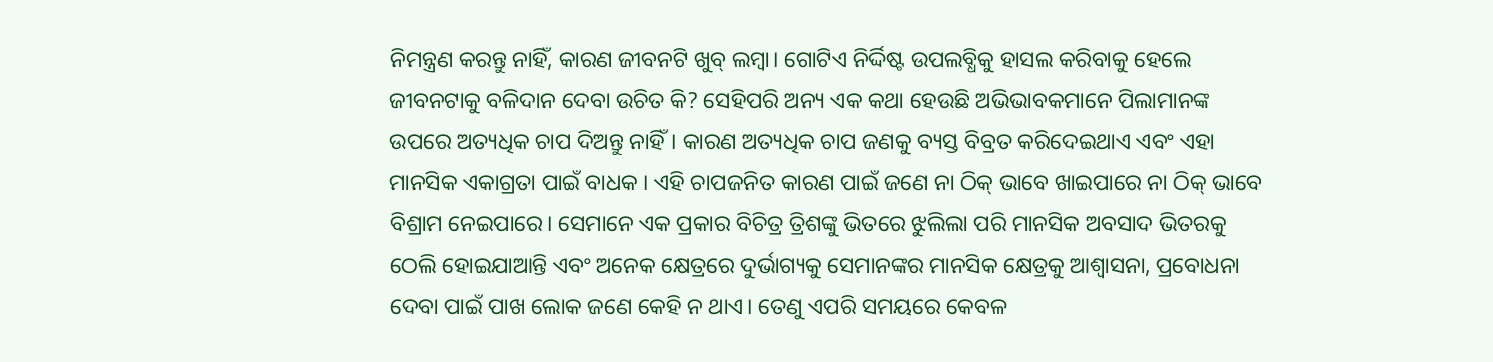ନିମନ୍ତ୍ରଣ କରନ୍ତୁ ନାହିଁ, କାରଣ ଜୀବନଟି ଖୁବ୍‌ ଲମ୍ବା। ଗୋଟିଏ ନିର୍ଦ୍ଦିଷ୍ଟ ଉପଲବ୍ଧିକୁ ହାସଲ କରିବାକୁ ହେଲେ ଜୀବନଟାକୁ ବଳିଦାନ ଦେବା ଉଚିତ କି? ସେହିପରି ଅନ୍ୟ ଏକ କଥା ହେଉଛି ଅଭିଭାବକମାନେ ପିଲାମାନଙ୍କ ଉପରେ ଅତ୍ୟଧିକ ଚାପ ଦିଅନ୍ତୁ ନାହିଁ। କାରଣ ଅତ୍ୟଧିକ ଚାପ ଜଣକୁ ବ୍ୟସ୍ତ ବିବ୍ରତ କରିଦେଇଥାଏ ଏବଂ ଏହା ମାନସିକ ଏକାଗ୍ରତା ପାଇଁ ବାଧକ । ଏହି ଚାପଜନିତ କାରଣ ପାଇଁ ଜଣେ ନା ଠିକ୍‌ ଭାବେ ଖାଇପାରେ ନା ଠିକ୍‌ ଭାବେ ବିଶ୍ରାମ ନେଇପାରେ। ସେମାନେ ଏକ ପ୍ରକାର ବିଚିତ୍ର ତ୍ରିଶଙ୍କୁ ଭିତରେ ଝୁଲିଲା ପରି ମାନସିକ ଅବସାଦ ଭିତରକୁ ଠେଲି ହୋଇଯାଆନ୍ତି ଏବଂ ଅନେକ କ୍ଷେତ୍ରରେ ଦୁର୍ଭାଗ୍ୟକୁ ସେମାନଙ୍କର ମାନସିକ କ୍ଷେତ୍ରକୁ ଆଶ୍ୱାସନା, ପ୍ରବୋଧନା ଦେବା ପାଇଁ ପାଖ ଲୋକ ଜଣେ କେହି ନ ଥାଏ। ତେଣୁ ଏପରି ସମୟରେ କେବଳ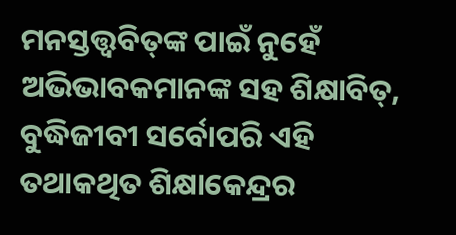ମନସ୍ତତ୍ତ୍ୱବିତ୍‌ଙ୍କ ପାଇଁ ନୁହେଁ ଅଭିଭାବକମାନଙ୍କ ସହ ଶିକ୍ଷାବିତ୍‌, ବୁଦ୍ଧିଜୀବୀ ସର୍ବୋପରି ଏହି ତଥାକଥିତ ଶିକ୍ଷାକେନ୍ଦ୍ରର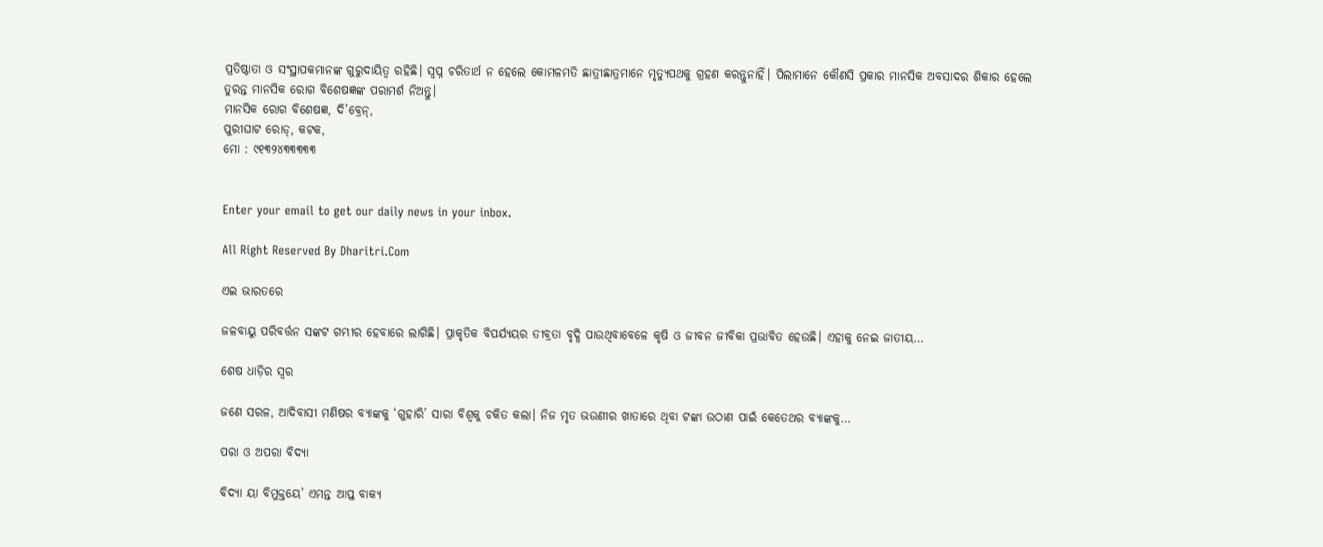ପ୍ରତିଷ୍ଠାତା ଓ ସଂସ୍ଥାପକମାନଙ୍କ ଗୁରୁଦାୟିତ୍ୱ ରହିଛି। ସ୍ବପ୍ନ ଚରିତାର୍ଥ ନ ହେଲେ କୋମଳମତି ଛାତ୍ରୀଛାତ୍ରମାନେ ମୃତ୍ୟୁପଥକୁ ଗ୍ରହଣ କରନ୍ତୁନାହିଁ। ପିଲାମାନେ କୌଣସି ପ୍ରକାର ମାନସିକ ଅବସାଦର ଶିକାର ହେଲେ ତୁରନ୍ତ ମାନସିକ ରୋଗ ବିଶେଷଜ୍ଞଙ୍କ ପରାମର୍ଶ ନିଅନ୍ତୁ।
ମାନସିକ ରୋଗ ବିଶେଷଜ୍ଞ, ଦି’ବ୍ରେନ୍‌,
ପୁରୀଘାଟ ରୋଡ୍‌, କଟକ,
ମୋ : ୯୧୩୨୪୩୩୩୩୩


Enter your email to get our daily news in your inbox.

All Right Reserved By Dharitri.Com

ଏଇ ଭାରତରେ

ଜଳବାୟୁ ପରିବର୍ତ୍ତନ ସଙ୍କଟ ଗମ୍ଭୀର ହେବାରେ ଲାଗିଛି। ପ୍ରାକୃତିକ ବିପର୍ଯ୍ୟୟର ତୀବ୍ରତା ବୃଦ୍ଧି ପାଉଥିବାବେଳେ କୃଷି ଓ ଜୀବନ ଜୀବିକା ପ୍ରଭାବିତ ହେଉଛି। ଏହାକୁ ନେଇ ଜାତୀୟ…

ଶେଷ ଧାଡ଼ିର ସ୍ବର

ଜଣେ ସରଳ, ଆଦିବାସୀ ମଣିଷର ବ୍ୟାଙ୍କକୁ ‘ଗୁହାରି’ ସାରା ବିଶ୍ୱକୁ ଚକିତ କଲା। ନିଜ ମୃତ ଭଉଣୀର ଖାତାରେ ଥିବା ଟଙ୍କା ଉଠାଣ ପାଇଁ କେତେଥର ବ୍ୟାଙ୍କକୁ…

ପରା ଓ ଅପରା ବିଦ୍ୟା

ବିଦ୍ୟା ୟା ବିମୁକ୍ତୟେ’ ଏମନ୍ତ ଆପ୍ତ ବାକ୍ୟ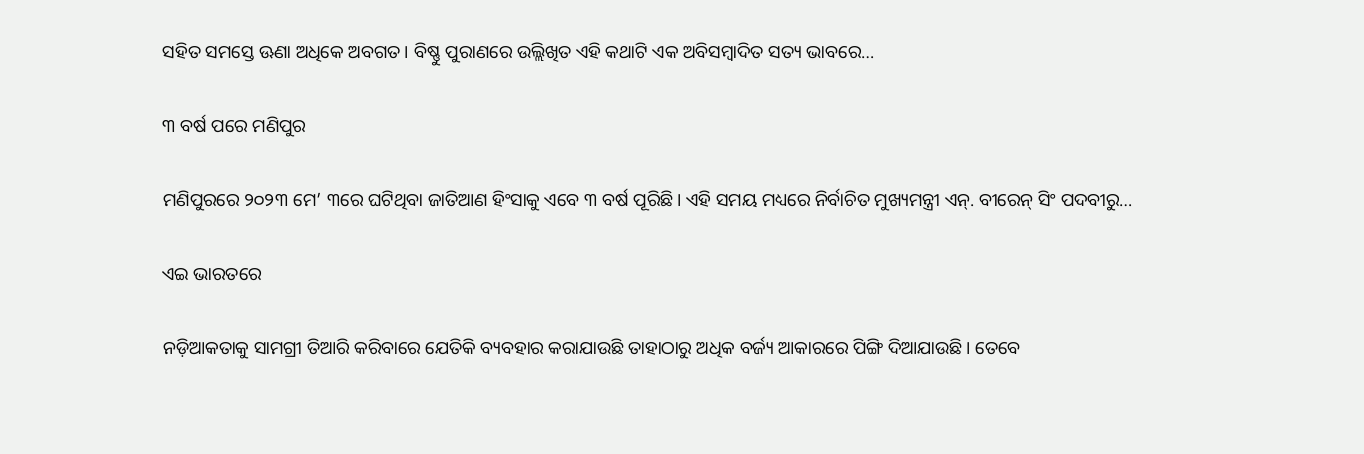ସହିତ ସମସ୍ତେ ଊଣା ଅଧିକେ ଅବଗତ। ବିଷ୍ଣୁ ପୁରାଣରେ ଉଲ୍ଲିଖିତ ଏହି କଥାଟି ଏକ ଅବିସମ୍ବାଦିତ ସତ୍ୟ ଭାବରେ…

୩ ବର୍ଷ ପରେ ମଣିପୁର

ମଣିପୁରରେ ୨୦୨୩ ମେ’ ୩ରେ ଘଟିଥିବା ଜାତିଆଣ ହିଂସାକୁ ଏବେ ୩ ବର୍ଷ ପୂରିଛି। ଏହି ସମୟ ମଧ୍ୟରେ ନିର୍ବାଚିତ ମୁଖ୍ୟମନ୍ତ୍ରୀ ଏନ୍‌. ବୀରେନ୍‌ ସିଂ ପଦବୀରୁ…

ଏଇ ଭାରତରେ

ନଡ଼ିଆକତାକୁ ସାମଗ୍ରୀ ତିଆରି କରିବାରେ ଯେତିକି ବ୍ୟବହାର କରାଯାଉଛି ତାହାଠାରୁ ଅଧିକ ବର୍ଜ୍ୟ ଆକାରରେ ପିଙ୍ଗି ଦିଆଯାଉଛି। ତେବେ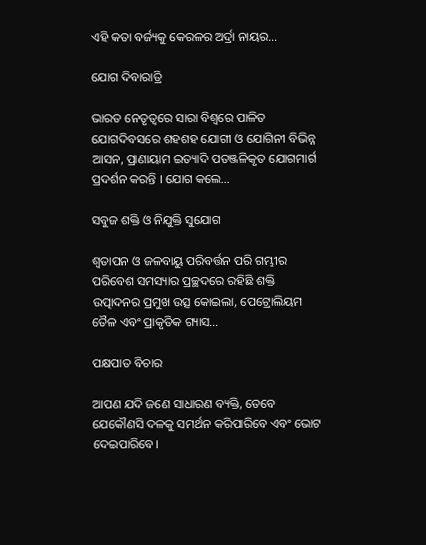ଏହି କତା ବର୍ଜ୍ୟକୁ କେରଳର ଅର୍ଦ୍ରା ନାୟର…

ଯୋଗ ଦିବାରାତ୍ରି

ଭାରତ ନେତୃତ୍ୱରେ ସାରା ବିଶ୍ୱରେ ପାଳିତ ଯୋଗଦିବସରେ ଶହଶହ ଯୋଗୀ ଓ ଯୋଗିନୀ ବିଭିନ୍ନ ଆସନ, ପ୍ରାଣାୟାମ ଇତ୍ୟାଦି ପତଞ୍ଜଳିକୃତ ଯୋଗମାର୍ଗ ପ୍ରଦର୍ଶନ କରନ୍ତି । ଯୋଗ କଲେ…

ସବୁଜ ଶକ୍ତି ଓ ନିଯୁକ୍ତି ସୁଯୋଗ

ଶ୍ୱତାପନ ଓ ଜଳବାୟୁ ପରିବର୍ତ୍ତନ ପରି ଗମ୍ଭୀର ପରିବେଶ ସମସ୍ୟାର ପ୍ରଚ୍ଛଦରେ ରହିଛି ଶକ୍ତି ଉତ୍ପାଦନର ପ୍ରମୁଖ ଉତ୍ସ କୋଇଲା, ପେଟ୍ରୋଲିୟମ ତୈଳ ଏବଂ ପ୍ରାକୃତିକ ଗ୍ୟାସ…

ପକ୍ଷପାତ ବିଚାର

ଆପଣ ଯଦି ଜଣେ ସାଧାରଣ ବ୍ୟକ୍ତି, ତେବେ ଯେକୌଣସି ଦଳକୁ ସମର୍ଥନ କରିପାରିବେ ଏବଂ ଭୋଟ ଦେଇପାରିବେ।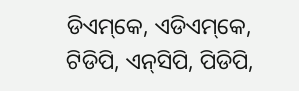ଡିଏମ୍‌କେ, ଏଡିଏମ୍‌କେ, ଟିଡିପି, ଏନ୍‌ସିପି, ପିଡିପି,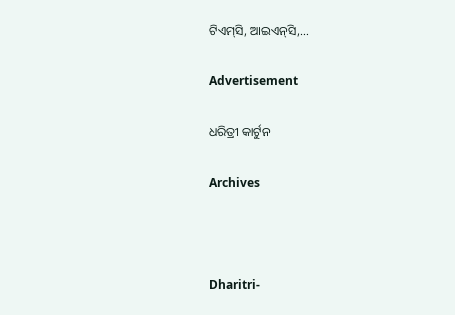ଟିଏମ୍‌ସି, ଆଇଏନ୍‌ସି,…

Advertisement

ଧରିତ୍ରୀ କାର୍ଟୁନ

Archives



Dharitri-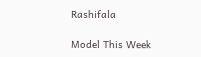Rashifala

Model This Week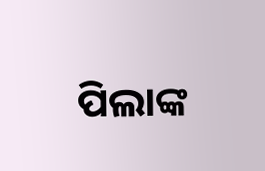ପିଲାଙ୍କ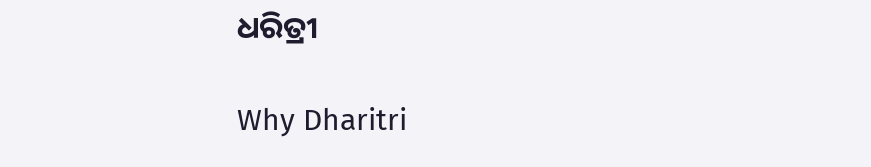ଧରିତ୍ରୀ

Why Dharitri